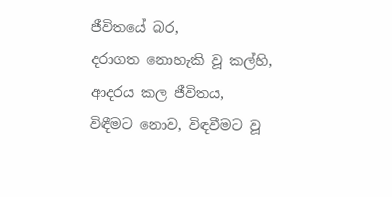ජීවිතයේ බර,
දරාගත නොහැකි වූ කල්හි,
ආදරය කල ජීවිතය,
විඳීමට නොව, විඳවීමට වූ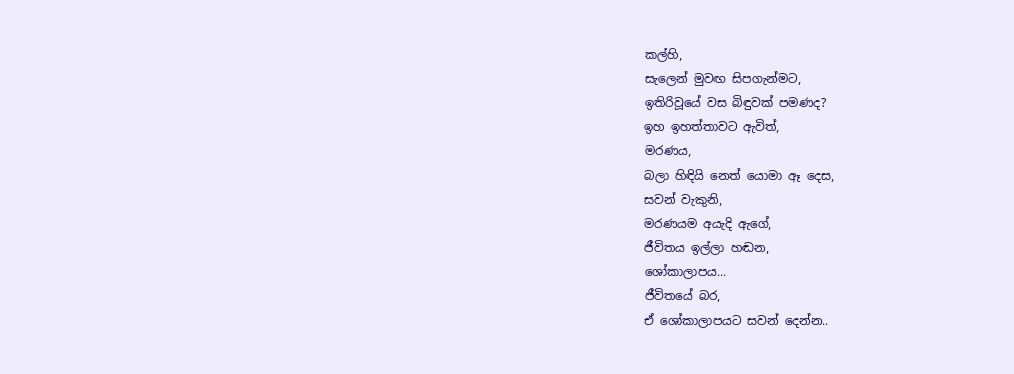කල්හි,
සැලෙන් මුවඟ සිපගැන්මට,
ඉතිරිවූයේ වස බිඳුවක් පමණද?
ඉහ ඉහත්තාවට ඇවිත්,
මරණය,
බලා හිඳියි නෙත් යොමා ඈ දෙස,
සවන් වැකුනි,
මරණයම අයැදි ඇගේ,
ජීවිතය ඉල්ලා හඬන,
ශෝකාලාපය...
ජීවිතයේ බර,
ඒ ශෝකාලාපයට සවන් දෙන්න..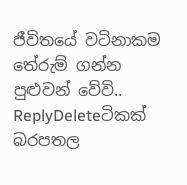ජීවිතයේ වටිනාකම තේරුම් ගන්න පුළුවන් වේවි..
ReplyDeleteටිකක් බරපතල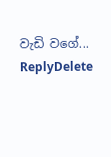වැඩි වගේ...
ReplyDelete